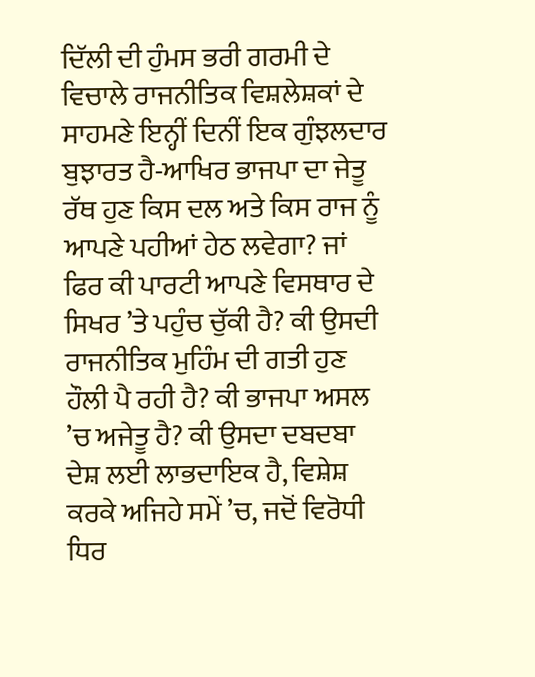ਦਿੱਲੀ ਦੀ ਹੁੰਮਸ ਭਰੀ ਗਰਮੀ ਦੇ ਵਿਚਾਲੇ ਰਾਜਨੀਤਿਕ ਵਿਸ਼ਲੇਸ਼ਕਾਂ ਦੇ ਸਾਹਮਣੇ ਇਨ੍ਹੀਂ ਦਿਨੀਂ ਇਕ ਗੁੰਝਲਦਾਰ ਬੁਝਾਰਤ ਹੈ-ਆਖਿਰ ਭਾਜਪਾ ਦਾ ਜੇਤੂ ਰੱਥ ਹੁਣ ਕਿਸ ਦਲ ਅਤੇ ਕਿਸ ਰਾਜ ਨੂੰ ਆਪਣੇ ਪਹੀਆਂ ਹੇਠ ਲਵੇਗਾ? ਜਾਂ ਫਿਰ ਕੀ ਪਾਰਟੀ ਆਪਣੇ ਵਿਸਥਾਰ ਦੇ ਸਿਖਰ ’ਤੇ ਪਹੁੰਚ ਚੁੱਕੀ ਹੈ? ਕੀ ਉਸਦੀ ਰਾਜਨੀਤਿਕ ਮੁਹਿੰਮ ਦੀ ਗਤੀ ਹੁਣ ਹੌਲੀ ਪੈ ਰਹੀ ਹੈ? ਕੀ ਭਾਜਪਾ ਅਸਲ ’ਚ ਅਜੇਤੂ ਹੈ? ਕੀ ਉਸਦਾ ਦਬਦਬਾ ਦੇਸ਼ ਲਈ ਲਾਭਦਾਇਕ ਹੈ, ਵਿਸ਼ੇਸ਼ ਕਰਕੇ ਅਜਿਹੇ ਸਮੇਂ ’ਚ, ਜਦੋਂ ਵਿਰੋਧੀ ਧਿਰ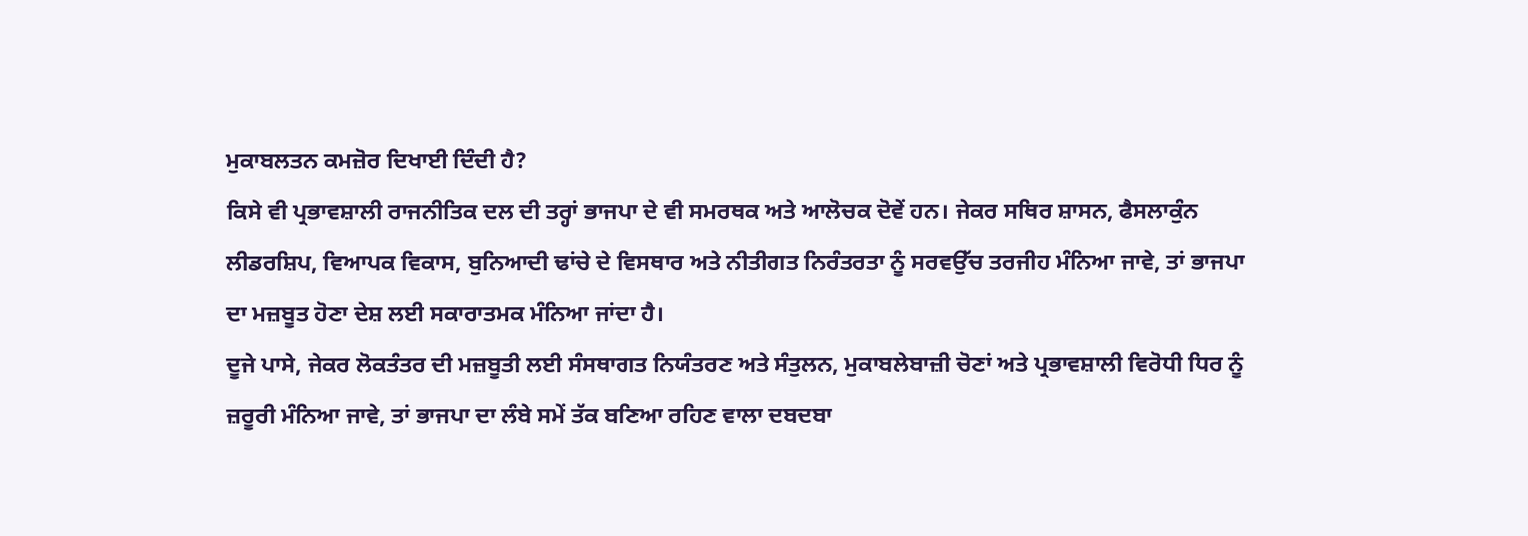ਮੁਕਾਬਲਤਨ ਕਮਜ਼ੋਰ ਦਿਖਾਈ ਦਿੰਦੀ ਹੈ?
ਕਿਸੇ ਵੀ ਪ੍ਰਭਾਵਸ਼ਾਲੀ ਰਾਜਨੀਤਿਕ ਦਲ ਦੀ ਤਰ੍ਹਾਂ ਭਾਜਪਾ ਦੇ ਵੀ ਸਮਰਥਕ ਅਤੇ ਆਲੋਚਕ ਦੋਵੇਂ ਹਨ। ਜੇਕਰ ਸਥਿਰ ਸ਼ਾਸਨ, ਫੈਸਲਾਕੁੰਨ ਲੀਡਰਸ਼ਿਪ, ਵਿਆਪਕ ਵਿਕਾਸ, ਬੁਨਿਆਦੀ ਢਾਂਚੇ ਦੇ ਵਿਸਥਾਰ ਅਤੇ ਨੀਤੀਗਤ ਨਿਰੰਤਰਤਾ ਨੂੰ ਸਰਵਉੱਚ ਤਰਜੀਹ ਮੰਨਿਆ ਜਾਵੇ, ਤਾਂ ਭਾਜਪਾ ਦਾ ਮਜ਼ਬੂਤ ਹੋਣਾ ਦੇਸ਼ ਲਈ ਸਕਾਰਾਤਮਕ ਮੰਨਿਆ ਜਾਂਦਾ ਹੈ।
ਦੂਜੇ ਪਾਸੇ, ਜੇਕਰ ਲੋਕਤੰਤਰ ਦੀ ਮਜ਼ਬੂਤੀ ਲਈ ਸੰਸਥਾਗਤ ਨਿਯੰਤਰਣ ਅਤੇ ਸੰਤੁਲਨ, ਮੁਕਾਬਲੇਬਾਜ਼ੀ ਚੋਣਾਂ ਅਤੇ ਪ੍ਰਭਾਵਸ਼ਾਲੀ ਵਿਰੋਧੀ ਧਿਰ ਨੂੰ ਜ਼ਰੂਰੀ ਮੰਨਿਆ ਜਾਵੇ, ਤਾਂ ਭਾਜਪਾ ਦਾ ਲੰਬੇ ਸਮੇਂ ਤੱਕ ਬਣਿਆ ਰਹਿਣ ਵਾਲਾ ਦਬਦਬਾ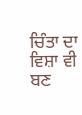ਚਿੰਤਾ ਦਾ ਵਿਸ਼ਾ ਵੀ ਬਣ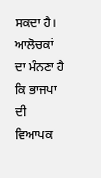ਸਕਦਾ ਹੈ। ਆਲੋਚਕਾਂ ਦਾ ਮੰਨਣਾ ਹੈ ਕਿ ਭਾਜਪਾ ਦੀ ਵਿਆਪਕ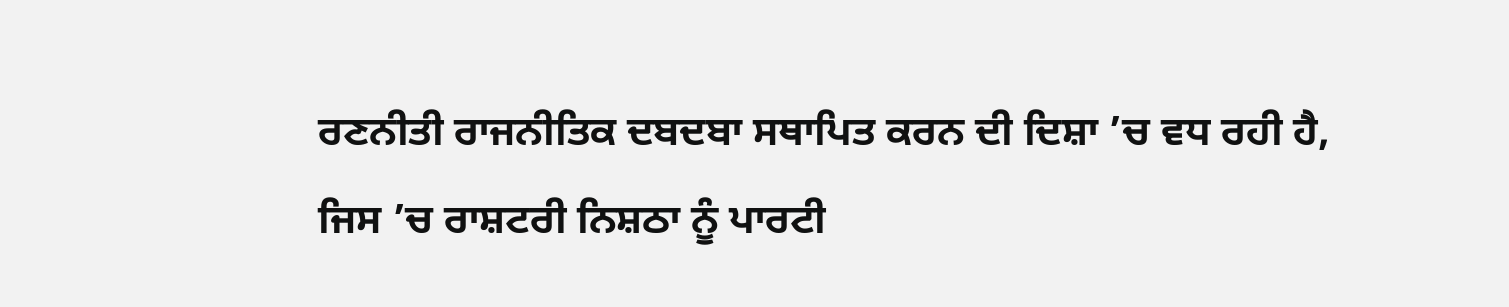ਰਣਨੀਤੀ ਰਾਜਨੀਤਿਕ ਦਬਦਬਾ ਸਥਾਪਿਤ ਕਰਨ ਦੀ ਦਿਸ਼ਾ ’ਚ ਵਧ ਰਹੀ ਹੈ, ਜਿਸ ’ਚ ਰਾਸ਼ਟਰੀ ਨਿਸ਼ਠਾ ਨੂੰ ਪਾਰਟੀ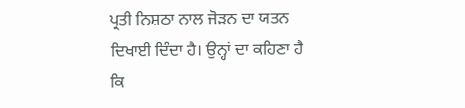ਪ੍ਰਤੀ ਨਿਸ਼ਠਾ ਨਾਲ ਜੋੜਨ ਦਾ ਯਤਨ ਦਿਖਾਈ ਦਿੰਦਾ ਹੈ। ਉਨ੍ਹਾਂ ਦਾ ਕਹਿਣਾ ਹੈ ਕਿ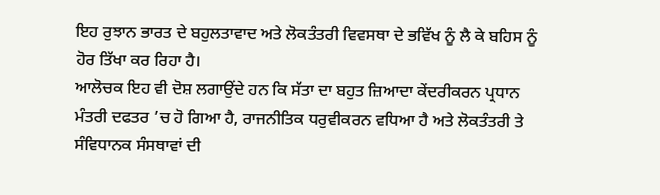ਇਹ ਰੁਝਾਨ ਭਾਰਤ ਦੇ ਬਹੁਲਤਾਵਾਦ ਅਤੇ ਲੋਕਤੰਤਰੀ ਵਿਵਸਥਾ ਦੇ ਭਵਿੱਖ ਨੂੰ ਲੈ ਕੇ ਬਹਿਸ ਨੂੰ ਹੋਰ ਤਿੱਖਾ ਕਰ ਰਿਹਾ ਹੈ।
ਆਲੋਚਕ ਇਹ ਵੀ ਦੋਸ਼ ਲਗਾਉਂਦੇ ਹਨ ਕਿ ਸੱਤਾ ਦਾ ਬਹੁਤ ਜ਼ਿਆਦਾ ਕੇਂਦਰੀਕਰਨ ਪ੍ਰਧਾਨ ਮੰਤਰੀ ਦਫਤਰ ’ਚ ਹੋ ਗਿਆ ਹੈ, ਰਾਜਨੀਤਿਕ ਧਰੁਵੀਕਰਨ ਵਧਿਆ ਹੈ ਅਤੇ ਲੋਕਤੰਤਰੀ ਤੇ ਸੰਵਿਧਾਨਕ ਸੰਸਥਾਵਾਂ ਦੀ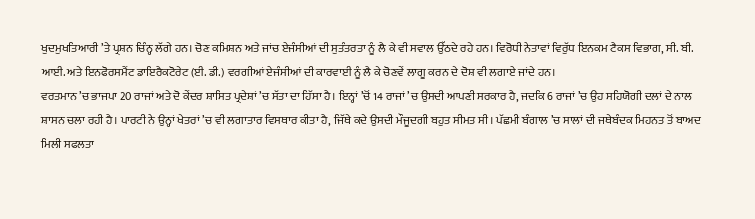ਖੁਦਮੁਖਤਿਆਰੀ ’ਤੇ ਪ੍ਰਸ਼ਨ ਚਿੰਨ੍ਹ ਲੱਗੇ ਹਨ। ਚੋਣ ਕਮਿਸ਼ਨ ਅਤੇ ਜਾਂਚ ਏਜੰਸੀਆਂ ਦੀ ਸੁਤੰਤਰਤਾ ਨੂੰ ਲੈ ਕੇ ਵੀ ਸਵਾਲ ਉੱਠਦੇ ਰਹੇ ਹਨ। ਵਿਰੋਧੀ ਨੇਤਾਵਾਂ ਵਿਰੁੱਧ ਇਨਕਮ ਟੈਕਸ ਵਿਭਾਗ, ਸੀ. ਬੀ. ਆਈ. ਅਤੇ ਇਨਫੋਰਸਮੈਂਟ ਡਾਇਰੈਕਟੋਰੇਟ (ਈ. ਡੀ.) ਵਰਗੀਆਂ ਏਜੰਸੀਆਂ ਦੀ ਕਾਰਵਾਈ ਨੂੰ ਲੈ ਕੇ ਚੋਣਵੇਂ ਲਾਗੂ ਕਰਨ ਦੇ ਦੋਸ਼ ਵੀ ਲਗਾਏ ਜਾਂਦੇ ਹਨ।
ਵਰਤਮਾਨ ’ਚ ਭਾਜਪਾ 20 ਰਾਜਾਂ ਅਤੇ ਦੋ ਕੇਂਦਰ ਸ਼ਾਸਿਤ ਪ੍ਰਦੇਸ਼ਾਂ ’ਚ ਸੱਤਾ ਦਾ ਹਿੱਸਾ ਹੈ। ਇਨ੍ਹਾਂ ’ਚੋਂ 14 ਰਾਜਾਂ ’ਚ ਉਸਦੀ ਆਪਣੀ ਸਰਕਾਰ ਹੈ, ਜਦਕਿ 6 ਰਾਜਾਂ ’ਚ ਉਹ ਸਹਿਯੋਗੀ ਦਲਾਂ ਦੇ ਨਾਲ ਸ਼ਾਸਨ ਚਲਾ ਰਹੀ ਹੈ। ਪਾਰਟੀ ਨੇ ਉਨ੍ਹਾਂ ਖੇਤਰਾਂ ’ਚ ਵੀ ਲਗਾਤਾਰ ਵਿਸਥਾਰ ਕੀਤਾ ਹੈ, ਜਿੱਥੇ ਕਦੇ ਉਸਦੀ ਮੌਜੂਦਗੀ ਬਹੁਤ ਸੀਮਤ ਸੀ। ਪੱਛਮੀ ਬੰਗਾਲ ’ਚ ਸਾਲਾਂ ਦੀ ਜਥੇਬੰਦਕ ਮਿਹਨਤ ਤੋਂ ਬਾਅਦ ਮਿਲੀ ਸਫਲਤਾ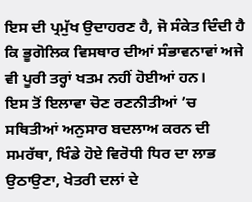ਇਸ ਦੀ ਪ੍ਰਮੁੱਖ ਉਦਾਹਰਣ ਹੈ, ਜੋ ਸੰਕੇਤ ਦਿੰਦੀ ਹੈ ਕਿ ਭੂਗੋਲਿਕ ਵਿਸਥਾਰ ਦੀਆਂ ਸੰਭਾਵਨਾਵਾਂ ਅਜੇ ਵੀ ਪੂਰੀ ਤਰ੍ਹਾਂ ਖਤਮ ਨਹੀਂ ਹੋਈਆਂ ਹਨ।
ਇਸ ਤੋਂ ਇਲਾਵਾ ਚੋਣ ਰਣਨੀਤੀਆਂ ’ਚ ਸਥਿਤੀਆਂ ਅਨੁਸਾਰ ਬਦਲਾਅ ਕਰਨ ਦੀ ਸਮਰੱਥਾ, ਖਿੰਡੇ ਹੋਏ ਵਿਰੋਧੀ ਧਿਰ ਦਾ ਲਾਭ ਉਠਾਉਣਾ, ਖੇਤਰੀ ਦਲਾਂ ਦੇ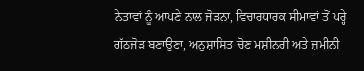ਨੇਤਾਵਾਂ ਨੂੰ ਆਪਣੇ ਨਾਲ ਜੋੜਨਾ, ਵਿਚਾਰਧਾਰਕ ਸੀਮਾਵਾਂ ਤੋਂ ਪਰ੍ਹੇ ਗੱਠਜੋੜ ਬਣਾਉਣਾ, ਅਨੁਸ਼ਾਸਿਤ ਚੋਣ ਮਸ਼ੀਨਰੀ ਅਤੇ ਜ਼ਮੀਨੀ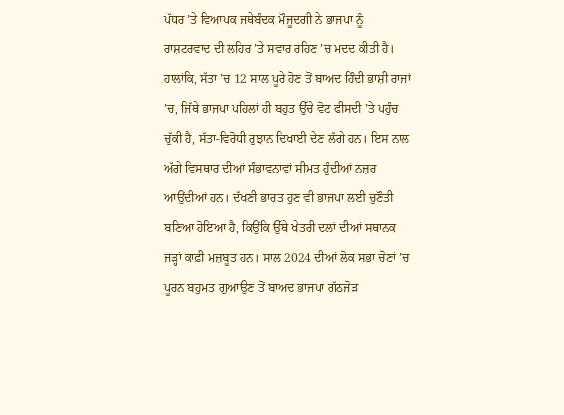ਪੱਧਰ ’ਤੇ ਵਿਆਪਕ ਜਥੇਬੰਦਕ ਮੌਜੂਦਗੀ ਨੇ ਭਾਜਪਾ ਨੂੰ ਰਾਸ਼ਟਰਵਾਦ ਦੀ ਲਹਿਰ ’ਤੇ ਸਵਾਰ ਰਹਿਣ ’ਚ ਮਦਦ ਕੀਤੀ ਹੈ।
ਹਾਲਾਂਕਿ, ਸੱਤਾ ’ਚ 12 ਸਾਲ ਪੂਰੇ ਹੋਣ ਤੋਂ ਬਾਅਦ ਹਿੰਦੀ ਭਾਸ਼ੀ ਰਾਜਾਂ ’ਚ, ਜਿੱਥੇ ਭਾਜਪਾ ਪਹਿਲਾਂ ਹੀ ਬਹੁਤ ਉੱਚੇ ਵੋਟ ਫੀਸਦੀ ’ਤੇ ਪਹੁੰਚ ਚੁੱਕੀ ਹੈ, ਸੱਤਾ-ਵਿਰੋਧੀ ਰੁਝਾਨ ਦਿਖਾਈ ਦੇਣ ਲੱਗੇ ਹਨ। ਇਸ ਨਾਲ ਅੱਗੇ ਵਿਸਥਾਰ ਦੀਆਂ ਸੰਭਾਵਨਾਵਾਂ ਸੀਮਤ ਹੁੰਦੀਆਂ ਨਜ਼ਰ ਆਉਂਦੀਆਂ ਹਨ। ਦੱਖਣੀ ਭਾਰਤ ਹੁਣ ਵੀ ਭਾਜਪਾ ਲਈ ਚੁਣੌਤੀ ਬਣਿਆ ਹੋਇਆ ਹੈ, ਕਿਉਂਕਿ ਉੱਥੇ ਖੇਤਰੀ ਦਲਾਂ ਦੀਆਂ ਸਥਾਨਕ ਜੜ੍ਹਾਂ ਕਾਫ਼ੀ ਮਜ਼ਬੂਤ ਹਨ। ਸਾਲ 2024 ਦੀਆਂ ਲੋਕ ਸਭਾ ਚੋਣਾਂ ’ਚ ਪੂਰਨ ਬਹੁਮਤ ਗੁਆਉਣ ਤੋਂ ਬਾਅਦ ਭਾਜਪਾ ਗੱਠਜੋੜ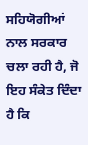ਸਹਿਯੋਗੀਆਂ ਨਾਲ ਸਰਕਾਰ ਚਲਾ ਰਹੀ ਹੈ, ਜੋ ਇਹ ਸੰਕੇਤ ਦਿੰਦਾ ਹੈ ਕਿ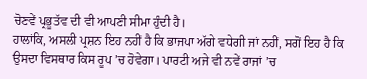ਚੋਣਵੇਂ ਪ੍ਰਭੂਤੱਵ ਦੀ ਵੀ ਆਪਣੀ ਸੀਮਾ ਹੁੰਦੀ ਹੈ।
ਹਾਲਾਂਕਿ, ਅਸਲੀ ਪ੍ਰਸ਼ਨ ਇਹ ਨਹੀਂ ਹੈ ਕਿ ਭਾਜਪਾ ਅੱਗੇ ਵਧੇਗੀ ਜਾਂ ਨਹੀਂ, ਸਗੋਂ ਇਹ ਹੈ ਕਿ ਉਸਦਾ ਵਿਸਥਾਰ ਕਿਸ ਰੂਪ ’ਚ ਹੋਵੇਗਾ। ਪਾਰਟੀ ਅਜੇ ਵੀ ਨਵੇਂ ਰਾਜਾਂ ’ਚ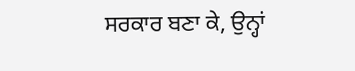ਸਰਕਾਰ ਬਣਾ ਕੇ, ਉਨ੍ਹਾਂ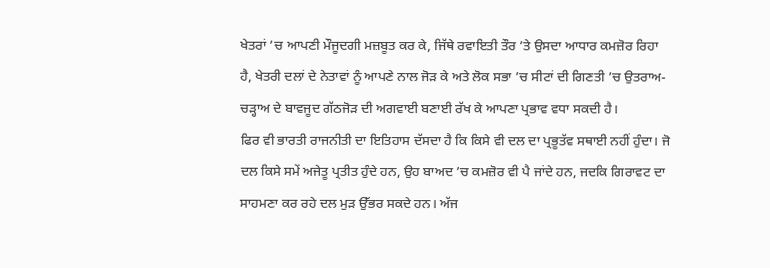ਖੇਤਰਾਂ ’ਚ ਆਪਣੀ ਮੌਜੂਦਗੀ ਮਜ਼ਬੂਤ ਕਰ ਕੇ, ਜਿੱਥੇ ਰਵਾਇਤੀ ਤੌਰ ’ਤੇ ਉਸਦਾ ਆਧਾਰ ਕਮਜ਼ੋਰ ਰਿਹਾ ਹੈ, ਖੇਤਰੀ ਦਲਾਂ ਦੇ ਨੇਤਾਵਾਂ ਨੂੰ ਆਪਣੇ ਨਾਲ ਜੋੜ ਕੇ ਅਤੇ ਲੋਕ ਸਭਾ ’ਚ ਸੀਟਾਂ ਦੀ ਗਿਣਤੀ ’ਚ ਉਤਰਾਅ-ਚੜ੍ਹਾਅ ਦੇ ਬਾਵਜੂਦ ਗੱਠਜੋੜ ਦੀ ਅਗਵਾਈ ਬਣਾਈ ਰੱਖ ਕੇ ਆਪਣਾ ਪ੍ਰਭਾਵ ਵਧਾ ਸਕਦੀ ਹੈ।
ਫਿਰ ਵੀ ਭਾਰਤੀ ਰਾਜਨੀਤੀ ਦਾ ਇਤਿਹਾਸ ਦੱਸਦਾ ਹੈ ਕਿ ਕਿਸੇ ਵੀ ਦਲ ਦਾ ਪ੍ਰਭੂਤੱਵ ਸਥਾਈ ਨਹੀਂ ਹੁੰਦਾ। ਜੋ ਦਲ ਕਿਸੇ ਸਮੇਂ ਅਜੇਤੂ ਪ੍ਰਤੀਤ ਹੁੰਦੇ ਹਨ, ਉਹ ਬਾਅਦ ’ਚ ਕਮਜ਼ੋਰ ਵੀ ਪੈ ਜਾਂਦੇ ਹਨ, ਜਦਕਿ ਗਿਰਾਵਟ ਦਾ ਸਾਹਮਣਾ ਕਰ ਰਹੇ ਦਲ ਮੁੜ ਉੱਭਰ ਸਕਦੇ ਹਨ। ਅੱਜ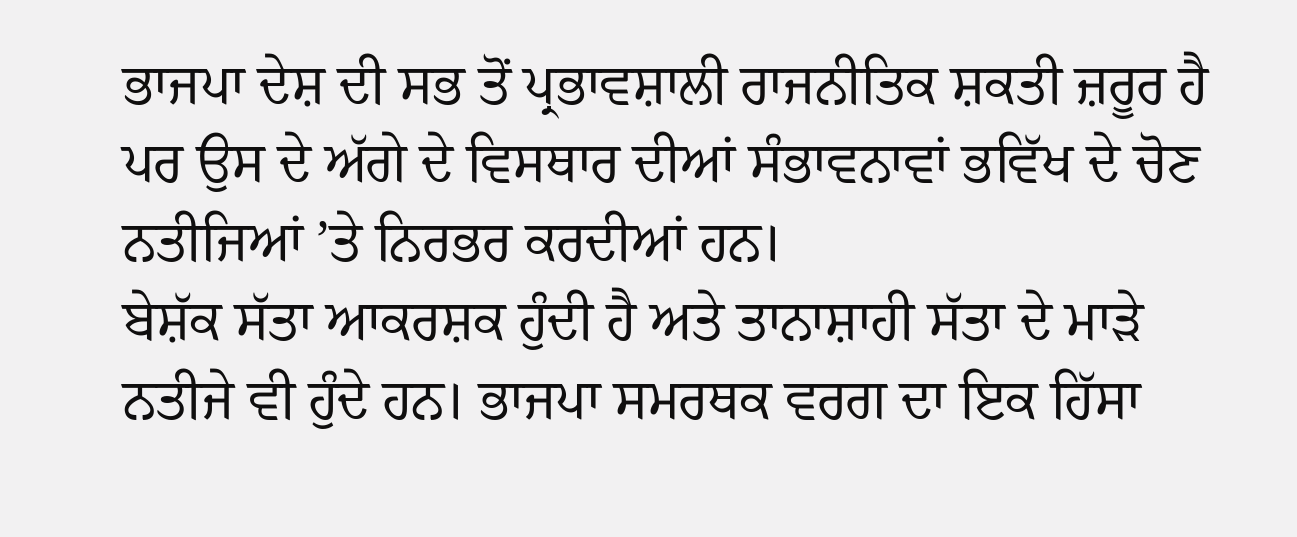ਭਾਜਪਾ ਦੇਸ਼ ਦੀ ਸਭ ਤੋਂ ਪ੍ਰਭਾਵਸ਼ਾਲੀ ਰਾਜਨੀਤਿਕ ਸ਼ਕਤੀ ਜ਼ਰੂਰ ਹੈ ਪਰ ਉਸ ਦੇ ਅੱਗੇ ਦੇ ਵਿਸਥਾਰ ਦੀਆਂ ਸੰਭਾਵਨਾਵਾਂ ਭਵਿੱਖ ਦੇ ਚੋਣ ਨਤੀਜਿਆਂ ’ਤੇ ਨਿਰਭਰ ਕਰਦੀਆਂ ਹਨ।
ਬੇਸ਼ੱਕ ਸੱਤਾ ਆਕਰਸ਼ਕ ਹੁੰਦੀ ਹੈ ਅਤੇ ਤਾਨਾਸ਼ਾਹੀ ਸੱਤਾ ਦੇ ਮਾੜੇ ਨਤੀਜੇ ਵੀ ਹੁੰਦੇ ਹਨ। ਭਾਜਪਾ ਸਮਰਥਕ ਵਰਗ ਦਾ ਇਕ ਹਿੱਸਾ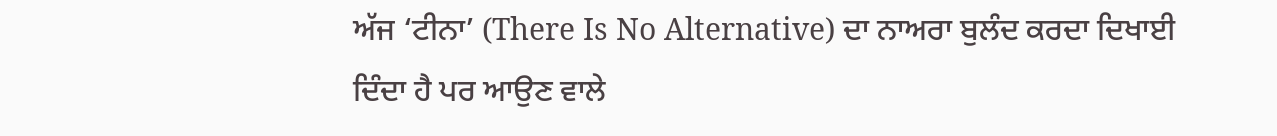ਅੱਜ ‘ਟੀਨਾ’ (There Is No Alternative) ਦਾ ਨਾਅਰਾ ਬੁਲੰਦ ਕਰਦਾ ਦਿਖਾਈ ਦਿੰਦਾ ਹੈ ਪਰ ਆਉਣ ਵਾਲੇ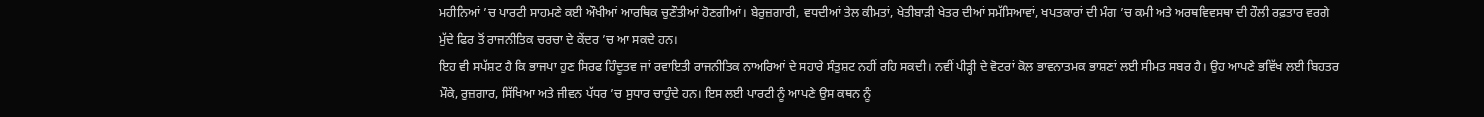ਮਹੀਨਿਆਂ ’ਚ ਪਾਰਟੀ ਸਾਹਮਣੇ ਕਈ ਔਖੀਆਂ ਆਰਥਿਕ ਚੁਣੌਤੀਆਂ ਹੋਣਗੀਆਂ। ਬੇਰੁਜ਼ਗਾਰੀ, ਵਧਦੀਆਂ ਤੇਲ ਕੀਮਤਾਂ, ਖੇਤੀਬਾੜੀ ਖੇਤਰ ਦੀਆਂ ਸਮੱਸਿਆਵਾਂ, ਖਪਤਕਾਰਾਂ ਦੀ ਮੰਗ ’ਚ ਕਮੀ ਅਤੇ ਅਰਥਵਿਵਸਥਾ ਦੀ ਹੌਲੀ ਰਫ਼ਤਾਰ ਵਰਗੇ ਮੁੱਦੇ ਫਿਰ ਤੋਂ ਰਾਜਨੀਤਿਕ ਚਰਚਾ ਦੇ ਕੇਂਦਰ ’ਚ ਆ ਸਕਦੇ ਹਨ।
ਇਹ ਵੀ ਸਪੱਸ਼ਟ ਹੈ ਕਿ ਭਾਜਪਾ ਹੁਣ ਸਿਰਫ ਹਿੰਦੂਤਵ ਜਾਂ ਰਵਾਇਤੀ ਰਾਜਨੀਤਿਕ ਨਾਅਰਿਆਂ ਦੇ ਸਹਾਰੇ ਸੰਤੁਸ਼ਟ ਨਹੀਂ ਰਹਿ ਸਕਦੀ। ਨਵੀਂ ਪੀੜ੍ਹੀ ਦੇ ਵੋਟਰਾਂ ਕੋਲ ਭਾਵਨਾਤਮਕ ਭਾਸ਼ਣਾਂ ਲਈ ਸੀਮਤ ਸਬਰ ਹੈ। ਉਹ ਆਪਣੇ ਭਵਿੱਖ ਲਈ ਬਿਹਤਰ ਮੌਕੇ, ਰੁਜ਼ਗਾਰ, ਸਿੱਖਿਆ ਅਤੇ ਜੀਵਨ ਪੱਧਰ ’ਚ ਸੁਧਾਰ ਚਾਹੁੰਦੇ ਹਨ। ਇਸ ਲਈ ਪਾਰਟੀ ਨੂੰ ਆਪਣੇ ਉਸ ਕਥਨ ਨੂੰ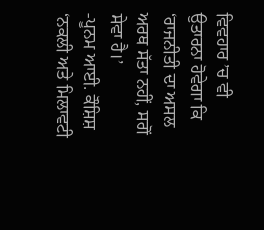ਵਿਵਹਾਰ ’ਚ ਵੀ ਉਤਾਰਨਾ ਹੋਵੇਗਾ ਕਿ ‘ਰਾਜਨੀਤੀ ਦਾ ਅਸਲ ਅਰਥ ਸੱਤਾ ਨਹੀਂ, ਸਗੋਂ ਸੇਵਾ ਹੈ।’
-ਪੂਨਮ ਆਈ. ਕੌਸ਼ਿਸ਼
‘ਨਕਲੀ ਅਤੇ ਮਿਲਾਵਟੀ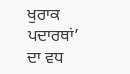ਖੁਰਾਕ ਪਦਾਰਥਾਂ’ ਦਾ ਵਧ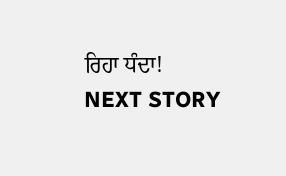ਰਿਹਾ ਧੰਦਾ!
NEXT STORY